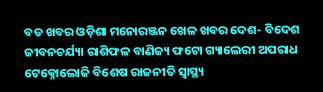ବଡ ଖବର ଓଡ଼ିଶା ମନୋରଞ୍ଜନ ଖେଳ ଖବର ଦେଶ- ବିଦେଶ ଜୀବନଚର୍ଯ୍ୟା ରାଶିଫଳ ବାଣିଜ୍ୟ ଫଟୋ ଗ୍ୟାଲେରୀ ଅପରାଧ ଟେକ୍ନୋଲୋଜି ବିଶେଷ ରାଜନୀତି ସ୍ଵାସ୍ଥ୍ୟ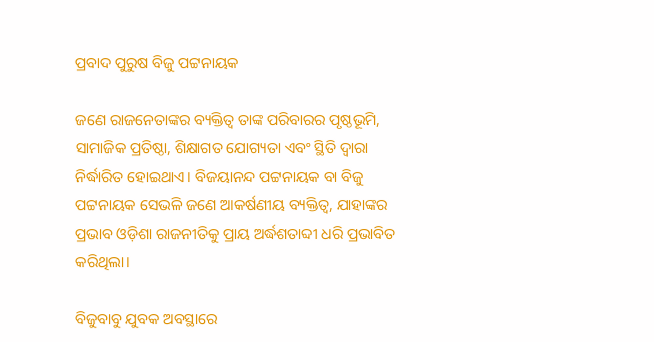ପ୍ରବାଦ ପୁରୁଷ ବିଜୁ ପଟ୍ଟନାୟକ

ଜଣେ ରାଜନେତାଙ୍କର ବ୍ୟକ୍ତିତ୍ୱ ତାଙ୍କ ପରିବାରର ପୃଷ୍ଠଭୂମି, ସାମାଜିକ ପ୍ରତିଷ୍ଠା, ଶିକ୍ଷାଗତ ଯୋଗ୍ୟତା ଏବଂ ସ୍ଥିତି ଦ୍ୱାରା ନିର୍ଦ୍ଧାରିତ ହୋଇଥାଏ। ବିଜୟାନନ୍ଦ ପଟ୍ଟନାୟକ ବା ବିଜୁ ପଟ୍ଟନାୟକ ସେଭଳି ଜଣେ ଆକର୍ଷଣୀୟ ବ୍ୟକ୍ତିତ୍ୱ, ଯାହାଙ୍କର ପ୍ରଭାବ ଓଡ଼ିଶା ରାଜନୀତିକୁ ପ୍ରାୟ ଅର୍ଦ୍ଧଶତାବ୍ଦୀ ଧରି ପ୍ରଭାବିତ କରିଥିଲା।

ବିଜୁବାବୁ ଯୁବକ ଅବସ୍ଥାରେ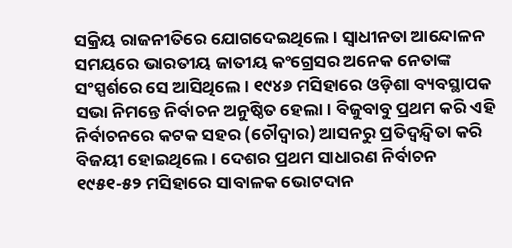ସକ୍ରିୟ ରାଜନୀତିରେ ଯୋଗଦେଇଥିଲେ। ସ୍ୱାଧୀନତା ଆନ୍ଦୋଳନ ସମୟରେ ଭାରତୀୟ ଜାତୀୟ କଂଗ୍ରେସର ଅନେକ ନେତାଙ୍କ ସଂସ୍ପର୍ଶରେ ସେ ଆସିଥିଲେ। ୧୯୪୬ ମସିହାରେ ଓଡ଼ିଶା ବ୍ୟବସ୍ଥାପକ ସଭା ନିମନ୍ତେ ନିର୍ବାଚନ ଅନୁଷ୍ଠିତ ହେଲା। ବିଜୁବାବୁ ପ୍ରଥମ କରି ଏହି ନିର୍ବାଚନରେ କଟକ ସହର (ଚୌଦ୍ୱାର) ଆସନରୁ ପ୍ରତିଦ୍ୱନ୍ଦ୍ୱିତା କରି ବିଜୟୀ ହୋଇଥିଲେ। ଦେଶର ପ୍ରଥମ ସାଧାରଣ ନିର୍ବାଚନ ୧୯୫୧-୫୨ ମସିହାରେ ସାବାଳକ ଭୋଟଦାନ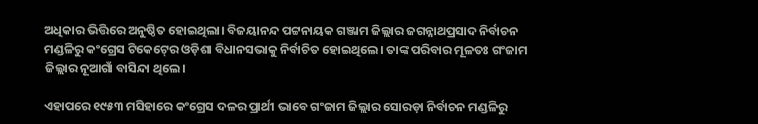ଅଧିକାର ଭିତ୍ତିରେ ଅନୁଷ୍ଠିତ ହୋଇଥିଲା। ବିଜୟାନନ୍ଦ ପଟ୍ଟନାୟକ ଗଞ୍ଜାମ ଜିଲ୍ଲାର ଜଗନ୍ନାଥପ୍ରସାଦ ନିର୍ବାଚନ ମଣ୍ଡଳିରୁ କଂଗ୍ରେସ ଟିକେଟ୍‍ରେ ଓଡ଼ିଶା ବିଧାନସଭାକୁ ନିର୍ବାଚିତ ହୋଇଥିଲେ। ତାଙ୍କ ପରିବାର ମୂଳତଃ ଗଂଜାମ ଜିଲ୍ଲାର ନୂଆଗାଁ ବାସିନ୍ଦା ଥିଲେ।

ଏହାପରେ ୧୯୫୩ ମସିହାରେ କଂଗ୍ରେସ ଦଳର ପ୍ରାର୍ଥୀ ଭାବେ ଗଂଜାମ ଜିଲ୍ଲାର ସୋରଡ଼ା ନିର୍ବାଚନ ମଣ୍ଡଳିରୁ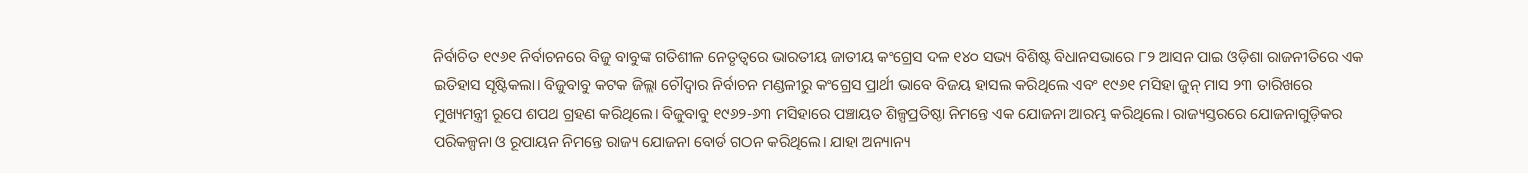ନିର୍ବାଚିତ ୧୯୬୧ ନିର୍ବାଚନରେ ବିଜୁ ବାବୁଙ୍କ ଗତିଶୀଳ ନେତୃତ୍ୱରେ ଭାରତୀୟ ଜାତୀୟ କଂଗ୍ରେସ ଦଳ ୧୪୦ ସଭ୍ୟ ବିଶିଷ୍ଟ ବିଧାନସଭାରେ ୮୨ ଆସନ ପାଇ ଓଡ଼ିଶା ରାଜନୀତିରେ ଏକ ଇତିହାସ ସୃଷ୍ଟିକଲା। ବିଜୁବାବୁ କଟକ ଜିଲ୍ଲା ଚୌଦ୍ୱାର ନିର୍ବାଚନ ମଣ୍ଡଳୀରୁ କଂଗ୍ରେସ ପ୍ରାର୍ଥୀ ଭାବେ ବିଜୟ ହାସଲ କରିଥିଲେ ଏବଂ ୧୯୬୧ ମସିହା ଜୁନ୍‍ ମାସ ୨୩ ତାରିଖରେ ମୁଖ୍ୟମନ୍ତ୍ରୀ ରୂପେ ଶପଥ ଗ୍ରହଣ କରିଥିଲେ। ବିଜୁବାବୁ ୧୯୬୨-୬୩ ମସିହାରେ ପଞ୍ଚାୟତ ଶିଳ୍ପପ୍ରତିଷ୍ଠା ନିମନ୍ତେ ଏକ ଯୋଜନା ଆରମ୍ଭ କରିଥିଲେ। ରାଜ୍ୟସ୍ତରରେ ଯୋଜନାଗୁଡ଼ିକର ପରିକଳ୍ପନା ଓ ରୂପାୟନ ନିମନ୍ତେ ରାଜ୍ୟ ଯୋଜନା ବୋର୍ଡ ଗଠନ କରିଥିଲେ। ଯାହା ଅନ୍ୟାନ୍ୟ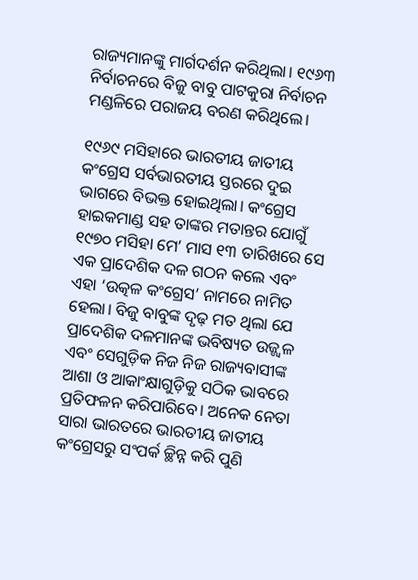ରାଜ୍ୟମାନଙ୍କୁ ମାର୍ଗଦର୍ଶନ କରିଥିଲା। ୧୯୬୩ ନିର୍ବାଚନରେ ବିଜୁ ବାବୁ ପାଟକୁରା ନିର୍ବାଚନ ମଣ୍ଡଳିରେ ପରାଜୟ ବରଣ କରିଥିଲେ।

୧୯୬୯ ମସିହାରେ ଭାରତୀୟ ଜାତୀୟ କଂଗ୍ରେସ ସର୍ବଭାରତୀୟ ସ୍ତରରେ ଦୁଇ ଭାଗରେ ବିଭକ୍ତ ହୋଇଥିଲା। କଂଗ୍ରେସ ହାଇକମାଣ୍ଡ ସହ ତାଙ୍କର ମତାନ୍ତର ଯୋଗୁଁ ୧୯୭୦ ମସିହା ମେ’ ମାସ ୧୩ ତାରିଖରେ ସେ ଏକ ପ୍ରାଦେଶିକ ଦଳ ଗଠନ କଲେ ଏବଂ ଏହା ‘ଉତ୍କଳ କଂଗ୍ରେସ’ ନାମରେ ନାମିତ ହେଲା। ବିଜୁ ବାବୁଙ୍କ ଦୃଢ଼ ମତ ଥିଲା ଯେ ପ୍ରାଦେଶିକ ଦଳମାନଙ୍କ ଭବିଷ୍ୟତ ଉଜ୍ଜ୍ୱଳ ଏବଂ ସେଗୁଡ଼ିକ ନିଜ ନିଜ ରାଜ୍ୟବାସୀଙ୍କ ଆଶା ଓ ଆକାଂକ୍ଷାଗୁଡ଼ିକୁ ସଠିକ ଭାବରେ ପ୍ରତିଫଳନ କରିପାରିବେ। ଅନେକ ନେତା ସାରା ଭାରତରେ ଭାରତୀୟ ଜାତୀୟ କଂଗ୍ରେସରୁ ସଂପର୍କ ଚ୍ଛିନ୍ନ କରି ପୁଣି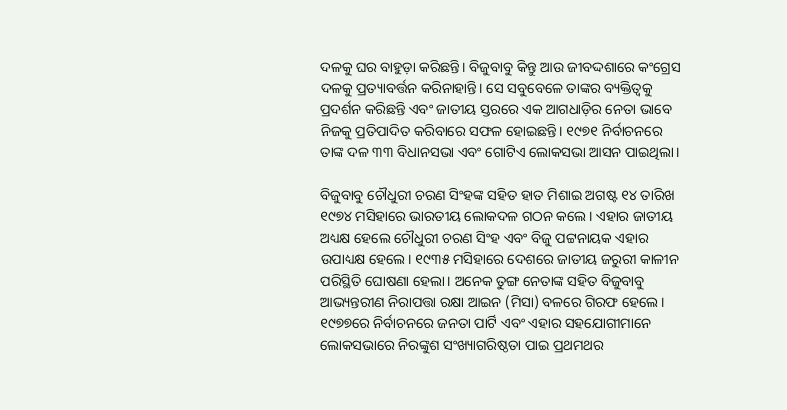ଦଳକୁ ଘର ବାହୁଡ଼ା କରିଛନ୍ତି। ବିଜୁବାବୁ କିନ୍ତୁ ଆଉ ଜୀବଦ୍ଦଶାରେ କଂଗ୍ରେସ ଦଳକୁ ପ୍ରତ୍ୟାବର୍ତ୍ତନ କରିନାହାନ୍ତି। ସେ ସବୁବେଳେ ତାଙ୍କର ବ୍ୟକ୍ତିତ୍ୱକୁ ପ୍ରଦର୍ଶନ କରିଛନ୍ତି ଏବଂ ଜାତୀୟ ସ୍ତରରେ ଏକ ଆଗଧାଡ଼ିର ନେତା ଭାବେ ନିଜକୁ ପ୍ରତିପାଦିତ କରିବାରେ ସଫଳ ହୋଇଛନ୍ତି। ୧୯୭୧ ନିର୍ବାଚନରେ ତାଙ୍କ ଦଳ ୩୩ ବିଧାନସଭା ଏବଂ ଗୋଟିଏ ଲୋକସଭା ଆସନ ପାଇଥିଲା।

ବିଜୁବାବୁ ଚୌଧୁରୀ ଚରଣ ସିଂହଙ୍କ ସହିତ ହାତ ମିଶାଇ ଅଗଷ୍ଟ ୧୪ ତାରିଖ ୧୯୭୪ ମସିହାରେ ଭାରତୀୟ ଲୋକଦଳ ଗଠନ କଲେ। ଏହାର ଜାତୀୟ ଅଧ୍ୟକ୍ଷ ହେଲେ ଚୌଧୁରୀ ଚରଣ ସିଂହ ଏବଂ ବିଜୁ ପଟ୍ଟନାୟକ ଏହାର ଉପାଧ୍ୟକ୍ଷ ହେଲେ। ୧୯୩୫ ମସିହାରେ ଦେଶରେ ଜାତୀୟ ଜରୁରୀ କାଳୀନ ପରିସ୍ଥିତି ଘୋଷଣା ହେଲା। ଅନେକ ତୁଙ୍ଗ ନେତାଙ୍କ ସହିତ ବିଜୁବାବୁ ଆଭ୍ୟନ୍ତରୀଣ ନିରାପତ୍ତା ରକ୍ଷା ଆଇନ (ମିସା) ବଳରେ ଗିରଫ ହେଲେ। ୧୯୭୭ରେ ନିର୍ବାଚନରେ ଜନତା ପାର୍ଟି ଏବଂ ଏହାର ସହଯୋଗୀମାନେ ଲୋକସଭାରେ ନିରଙ୍କୁଶ ସଂଖ୍ୟାଗରିଷ୍ଠତା ପାଇ ପ୍ରଥମଥର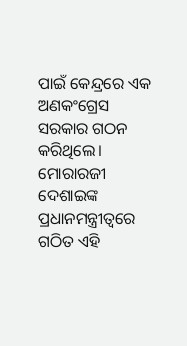ପାଇଁ କେନ୍ଦ୍ରରେ ଏକ ଅଣକଂଗ୍ରେସ ସରକାର ଗଠନ କରିଥିଲେ। ମୋରାରଜୀ ଦେଶାଇଙ୍କ ପ୍ରଧାନମନ୍ତ୍ରୀତ୍ୱରେ ଗଠିତ ଏହି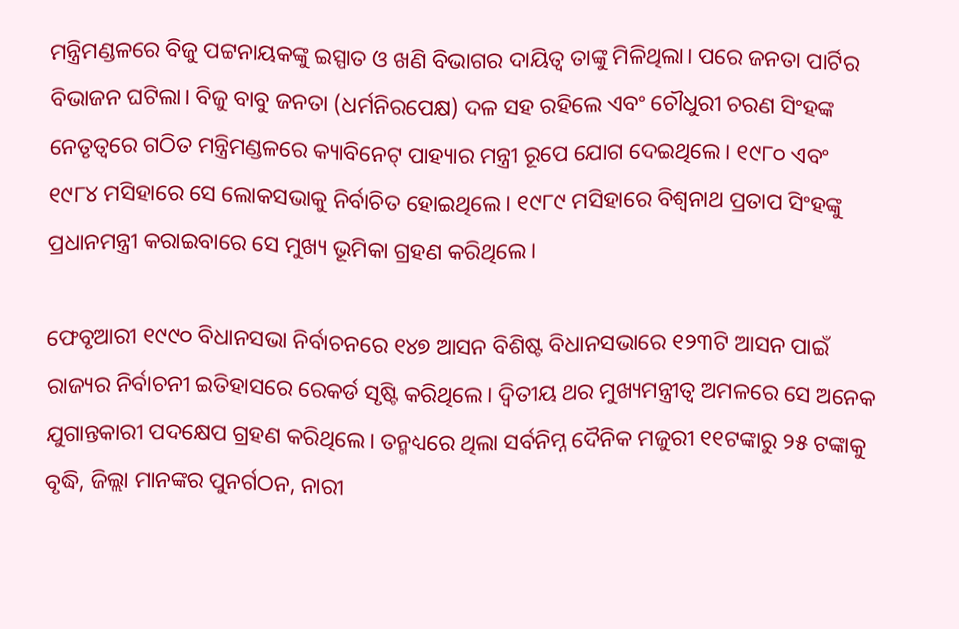ମନ୍ତ୍ରିମଣ୍ଡଳରେ ବିଜୁ ପଟ୍ଟନାୟକଙ୍କୁ ଇସ୍ପାତ ଓ ଖଣି ବିଭାଗର ଦାୟିତ୍ୱ ତାଙ୍କୁ ମିଳିଥିଲା। ପରେ ଜନତା ପାର୍ଟିର ବିଭାଜନ ଘଟିଲା। ବିଜୁ ବାବୁ ଜନତା (ଧର୍ମନିରପେକ୍ଷ) ଦଳ ସହ ରହିଲେ ଏବଂ ଚୌଧୁରୀ ଚରଣ ସିଂହଙ୍କ ନେତୃତ୍ୱରେ ଗଠିତ ମନ୍ତ୍ରିମଣ୍ଡଳରେ କ୍ୟାବିନେଟ୍‍ ପାହ୍ୟାର ମନ୍ତ୍ରୀ ରୂପେ ଯୋଗ ଦେଇଥିଲେ। ୧୯୮୦ ଏବଂ ୧୯୮୪ ମସିହାରେ ସେ ଲୋକସଭାକୁ ନିର୍ବାଚିତ ହୋଇଥିଲେ। ୧୯୮୯ ମସିହାରେ ବିଶ୍ୱନାଥ ପ୍ରତାପ ସିଂହଙ୍କୁ ପ୍ରଧାନମନ୍ତ୍ରୀ କରାଇବାରେ ସେ ମୁଖ୍ୟ ଭୂମିକା ଗ୍ରହଣ କରିଥିଲେ।

ଫେବୃଆରୀ ୧୯୯୦ ବିଧାନସଭା ନିର୍ବାଚନରେ ୧୪୭ ଆସନ ବିଶିଷ୍ଟ ବିଧାନସଭାରେ ୧୨୩ଟି ଆସନ ପାଇଁ ରାଜ୍ୟର ନିର୍ବାଚନୀ ଇତିହାସରେ ରେକର୍ଡ ସୃଷ୍ଟି କରିଥିଲେ। ଦ୍ବିତୀୟ ଥର ମୁଖ୍ୟମନ୍ତ୍ରୀତ୍ବ ଅମଳରେ ସେ ଅନେକ ଯୁଗାନ୍ତକାରୀ ପଦକ୍ଷେପ ଗ୍ରହଣ କରିଥିଲେ। ତନ୍ମଧ୍ୟରେ ଥିଲା ସର୍ବନିମ୍ନ ଦୈନିକ ମଜୁରୀ ୧୧ଟଙ୍କାରୁ ୨୫ ଟଙ୍କାକୁ ବୃଦ୍ଧି, ଜିଲ୍ଲା ମାନଙ୍କର ପୁନର୍ଗଠନ, ନାରୀ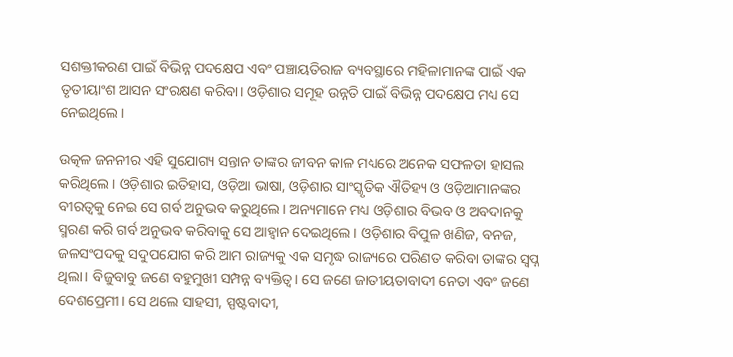ସଶକ୍ତୀକରଣ ପାଇଁ ବିଭିନ୍ନ ପଦକ୍ଷେପ ଏବଂ ପଞ୍ଚାୟତିରାଜ ବ୍ୟବସ୍ଥାରେ ମହିଳାମାନଙ୍କ ପାଇଁ ଏକ ତୃତୀୟାଂଶ ଆସନ ସଂରକ୍ଷଣ କରିବା। ଓଡ଼ିଶାର ସମୂହ ଉନ୍ନତି ପାଇଁ ବିଭିନ୍ନ ପଦକ୍ଷେପ ମଧ୍ୟ ସେ ନେଇଥିଲେ।

ଉତ୍କଳ ଜନନୀର ଏହି ସୁଯୋଗ୍ୟ ସନ୍ତାନ ତାଙ୍କର ଜୀବନ କାଳ ମଧ୍ୟରେ ଅନେକ ସଫଳତା ହାସଲ କରିଥିଲେ। ଓଡ଼ିଶାର ଇତିହାସ, ଓଡ଼ିଆ ଭାଷା, ଓଡ଼ିଶାର ସାଂସ୍କୃତିକ ଐତିହ୍ୟ ଓ ଓଡ଼ିଆମାନଙ୍କର ବୀରତ୍ୱକୁ ନେଇ ସେ ଗର୍ବ ଅନୁଭବ କରୁଥିଲେ। ଅନ୍ୟମାନେ ମଧ୍ୟ ଓଡ଼ିଶାର ବିଭବ ଓ ଅବଦାନକୁ ସ୍ମରଣ କରି ଗର୍ବ ଅନୁଭବ କରିବାକୁ ସେ ଆହ୍ୱାନ ଦେଇଥିଲେ। ଓଡ଼ିଶାର ବିପୁଳ ଖଣିଜ, ବନଜ, ଜଳସଂପଦକୁ ସଦୁପଯୋଗ କରି ଆମ ରାଜ୍ୟକୁ ଏକ ସମୃଦ୍ଧ ରାଜ୍ୟରେ ପରିଣତ କରିବା ତାଙ୍କର ସ୍ୱପ୍ନ ଥିଲା। ବିଜୁବାବୁ ଜଣେ ବହୁମୁଖୀ ସମ୍ପନ୍ନ ବ୍ୟକ୍ତିତ୍ୱ। ସେ ଜଣେ ଜାତୀୟତାବାଦୀ ନେତା ଏବଂ ଜଣେ ଦେଶପ୍ରେମୀ। ସେ ଥଲେ ସାହସୀ, ସ୍ପଷ୍ଟବାଦୀ,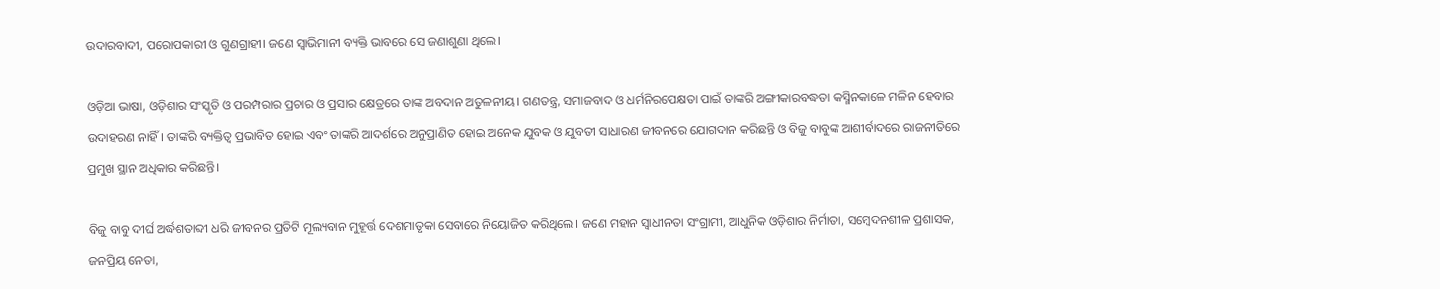ଉଦାରବାଦୀ, ପରୋପକାରୀ ଓ ଗୁଣଗ୍ରାହୀ। ଜଣେ ସ୍ୱାଭିମାନୀ ବ୍ୟକ୍ତି ଭାବରେ ସେ ଜଣାଶୁଣା ଥିଲେ।

ଓଡ଼ିଆ ଭାଷା, ଓଡ଼ିଶାର ସଂସ୍କୃତି ଓ ପରମ୍ପରାର ପ୍ରଚାର ଓ ପ୍ରସାର କ୍ଷେତ୍ରରେ ତାଙ୍କ ଅବଦାନ ଅତୁଳନୀୟ। ଗଣତନ୍ତ୍ର, ସମାଜବାଦ ଓ ଧର୍ମନିରପେକ୍ଷତା ପାଇଁ ତାଙ୍କରି ଅଙ୍ଗୀକାରବଦ୍ଧତା କସ୍ମିନକାଳେ ମଳିନ ହେବାର ଉଦାହରଣ ନାହିଁ। ତାଙ୍କରି ବ୍ୟକ୍ତିତ୍ୱ ପ୍ରଭାବିତ ହୋଇ ଏବଂ ତାଙ୍କରି ଆଦର୍ଶରେ ଅନୁପ୍ରାଣିତ ହୋଇ ଅନେକ ଯୁବକ ଓ ଯୁବତୀ ସାଧାରଣ ଜୀବନରେ ଯୋଗଦାନ କରିଛନ୍ତି ଓ ବିଜୁ ବାବୁଙ୍କ ଆଶୀର୍ବାଦରେ ରାଜନୀତିରେ ପ୍ରମୁଖ ସ୍ଥାନ ଅଧିକାର କରିଛନ୍ତି।

ବିଜୁ ବାବୁ ଦୀର୍ଘ ଅର୍ଦ୍ଧଶତାବ୍ଦୀ ଧରି ଜୀବନର ପ୍ରତିଟି ମୂଲ୍ୟବାନ ମୁହୂର୍ତ୍ତ ଦେଶମାତୃକା ସେବାରେ ନିୟୋଜିତ କରିଥିଲେ। ଜଣେ ମହାନ ସ୍ୱାଧୀନତା ସଂଗ୍ରାମୀ, ଆଧୁନିକ ଓଡ଼ିଶାର ନିର୍ମାତା, ସମ୍ବେଦନଶୀଳ ପ୍ରଶାସକ, ଜନପ୍ରିୟ ନେତା,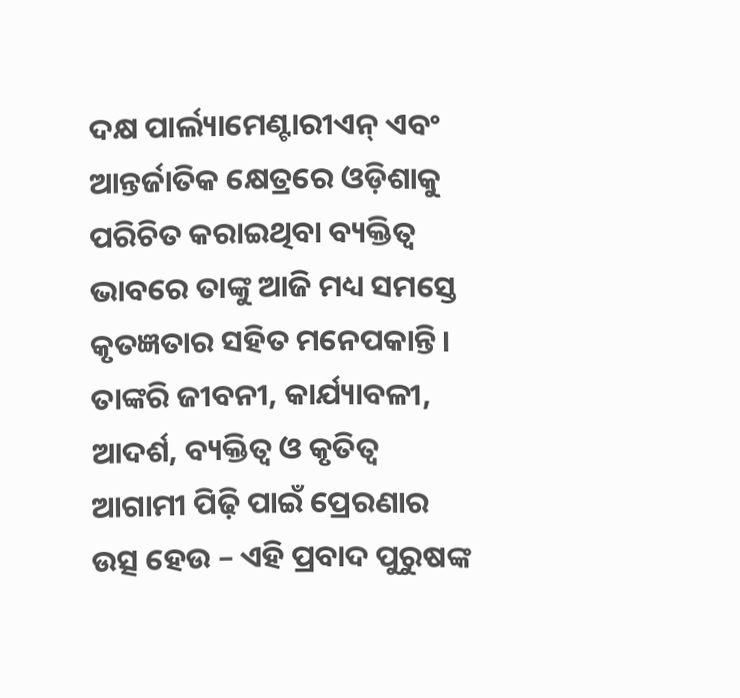ଦକ୍ଷ ପାର୍ଲ୍ୟାମେଣ୍ଟାରୀଏନ୍‍ ଏବଂ ଆନ୍ତର୍ଜାତିକ କ୍ଷେତ୍ରରେ ଓଡ଼ିଶାକୁ ପରିଚିତ କରାଇଥିବା ବ୍ୟକ୍ତିତ୍ୱ ଭାବରେ ତାଙ୍କୁ ଆଜି ମଧ୍ୟ ସମସ୍ତେ କୃତଜ୍ଞତାର ସହିତ ମନେପକାନ୍ତି। ତାଙ୍କରି ଜୀବନୀ, କାର୍ଯ୍ୟାବଳୀ, ଆଦର୍ଶ, ବ୍ୟକ୍ତିତ୍ୱ ଓ କୃତିତ୍ୱ ଆଗାମୀ ପିଢ଼ି ପାଇଁ ପ୍ରେରଣାର ଉତ୍ସ ହେଉ – ଏହି ପ୍ରବାଦ ପୁରୁଷଙ୍କ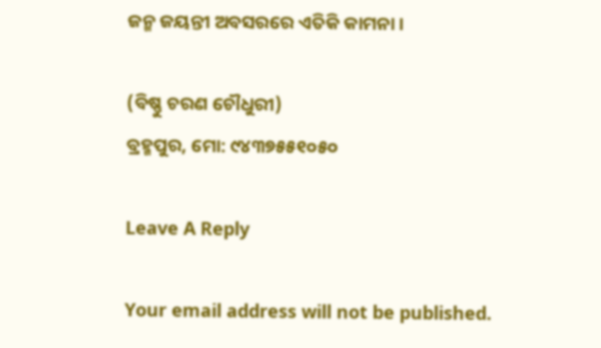ଜନ୍ମ ଜୟନ୍ତୀ ଅବସରରେ ଏତିକି କାମନା।

(ବିଷ୍ଣୁ ଚରଣ ଚୌଧୁରୀ)
ବ୍ରହ୍ମପୁର, ମୋ: ୯୪୩୭୫୫୧୦୫୦

Leave A Reply

Your email address will not be published.